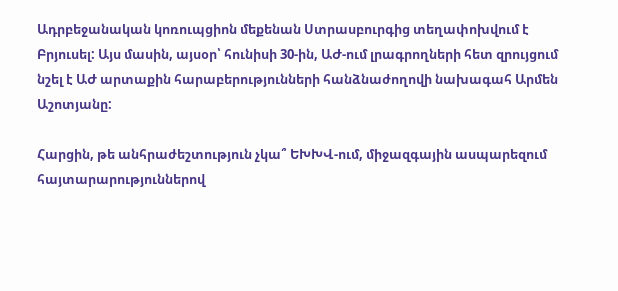Ադրբեջանական կոռուպցիոն մեքենան Ստրասբուրգից տեղափոխվում է Բրյուսել: Այս մասին, այսօր՝ հունիսի 30-ին, ԱԺ-ում լրագրողների հետ զրույցում նշել է ԱԺ արտաքին հարաբերությունների հանձնաժողովի նախագահ Արմեն Աշոտյանը:

Հարցին, թե անհրաժեշտություն չկա՞ ԵԽԽՎ-ում, միջազգային ասպարեզում հայտարարություններով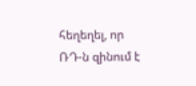հեղեղել, որ ՌԴ-ն զինում է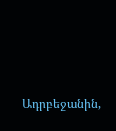Ադրբեջանին,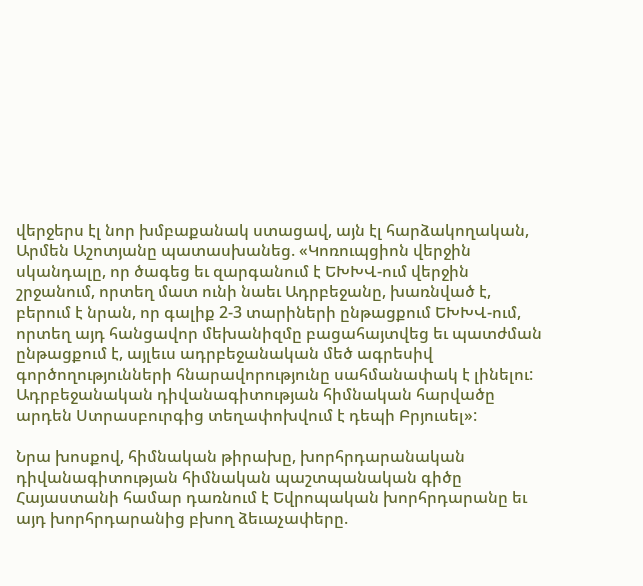վերջերս էլ նոր խմբաքանակ ստացավ, այն էլ հարձակողական, Արմեն Աշոտյանը պատասխանեց. «Կոռուպցիոն վերջին սկանդալը, որ ծագեց եւ զարգանում է ԵԽԽՎ-ում վերջին շրջանում, որտեղ մատ ունի նաեւ Ադրբեջանը, խառնված է, բերում է նրան, որ գալիք 2-3 տարիների ընթացքում ԵԽԽՎ-ում, որտեղ այդ հանցավոր մեխանիզմը բացահայտվեց եւ պատժման ընթացքում է, այլեւս ադրբեջանական մեծ ագրեսիվ գործողությունների հնարավորությունը սահմանափակ է լինելու: Ադրբեջանական դիվանագիտության հիմնական հարվածը արդեն Ստրասբուրգից տեղափոխվում է դեպի Բրյուսել»:

Նրա խոսքով, հիմնական թիրախը, խորհրդարանական դիվանագիտության հիմնական պաշտպանական գիծը Հայաստանի համար դառնում է Եվրոպական խորհրդարանը եւ այդ խորհրդարանից բխող ձեւաչափերը.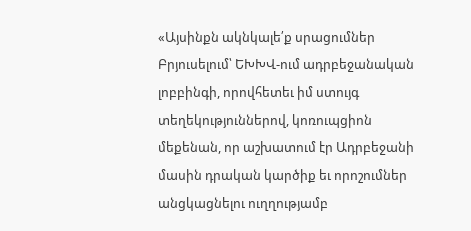«Այսինքն ակնկալե՛ք սրացումներ Բրյուսելում՝ ԵԽԽՎ-ում ադրբեջանական լոբբինգի, որովհետեւ իմ ստույգ տեղեկություններով, կոռուպցիոն մեքենան, որ աշխատում էր Ադրբեջանի մասին դրական կարծիք եւ որոշումներ անցկացնելու ուղղությամբ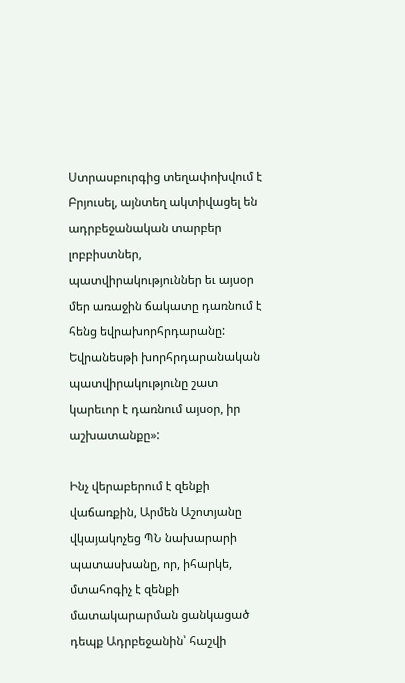Ստրասբուրգից տեղափոխվում է Բրյուսել, այնտեղ ակտիվացել են ադրբեջանական տարբեր լոբբիստներ, պատվիրակություններ եւ այսօր մեր առաջին ճակատը դառնում է հենց եվրախորհրդարանը: Եվրանեսթի խորհրդարանական պատվիրակությունը շատ կարեւոր է դառնում այսօր, իր աշխատանքը»:

Ինչ վերաբերում է զենքի վաճառքին, Արմեն Աշոտյանը վկայակոչեց ՊՆ նախարարի պատասխանը, որ, իհարկե, մտահոգիչ է զենքի մատակարարման ցանկացած դեպք Ադրբեջանին՝ հաշվի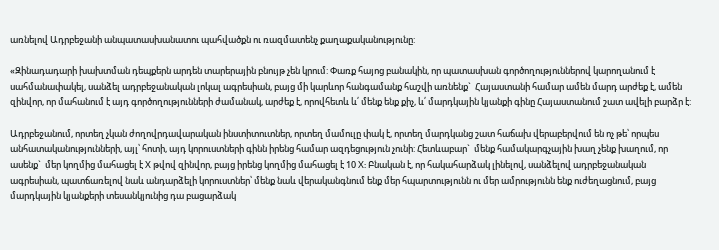առնելով Ադրբեջանի անպատասխանատու պահվածքն ու ռազմատենչ քաղաքականությունը:

«Զինադադարի խախտման դեպքերն արդեն տարերային բնույթ չեն կրում: Փառք հայոց բանակին, որ պատասխան գործողություններով կարողանում է սահմանափակել, սանձել ադրբեջանական լոկալ ագրեսիան, բայց մի կարևոր հանգամանք հաշվի առնենք`  Հայաստանի համար ամեն մարդ արժեք է, ամեն զինվոր, որ մահանում է այդ գործողությունների ժամանակ, արժեք է, որովհետև և՛ մենք ենք քիչ, և՛ մարդկային կյանքի գինը Հայաստանում շատ ավելի բարձր է:

Ադրբեջանում, որտեղ չկան ժողովրդավարական ինստիտուտներ, որտեղ մամուլը փակ է, որտեղ մարդկանց շատ հաճախ վերաբերվում են ոչ թե՝ որպես անհատականությունների, այլ՝ հոտի, այդ կորուստների գինն իրենց համար ազդեցություն չունի: Հետևաբար`  մենք համակարգչային խաղ չենք խաղում, որ ասենք`  մեր կողմից մահացել է X թվով զինվոր, բայց իրենց կողմից մահացել է 10 X: Բնական է, որ հակահարձակ լինելով, սանձելով ադրբեջանական ագրեսիան, պատճառելով նաև անդարձելի կորուստներ՝ մենք նաև վերականգնում ենք մեր հպարտությունն ու մեր ամրությունն ենք ուժեղացնում, բայց մարդկային կյանքերի տեսանկյունից դա բացարձակ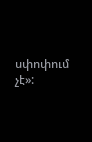սփոփում չէ»: